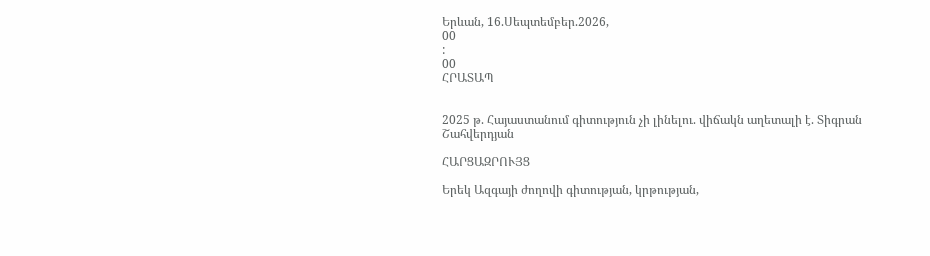Երևան, 16.Սեպտեմբեր.2026,
00
:
00
ՀՐԱՏԱՊ


2025 թ. Հայաստանում գիտություն չի լինելու. վիճակն աղետալի է. Տիգրան Շահվերդյան

ՀԱՐՑԱԶՐՈՒՅՑ

Երեկ Ազգայի ժողովի գիտության, կրթության,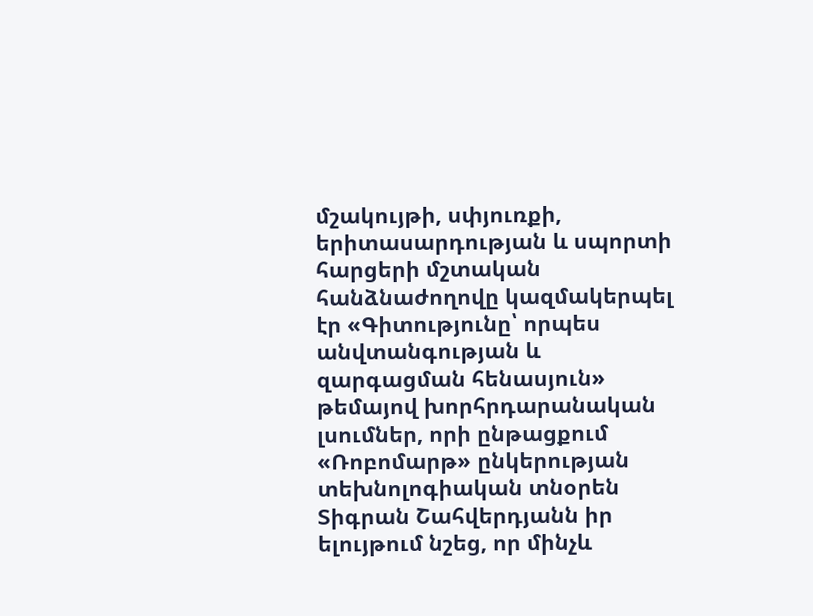մշակույթի, սփյուռքի, երիտասարդության և սպորտի հարցերի մշտական հանձնաժողովը կազմակերպել էր «Գիտությունը՝ որպես անվտանգության և զարգացման հենասյուն» թեմայով խորհրդարանական լսումներ, որի ընթացքում «Ռոբոմարթ» ընկերության տեխնոլոգիական տնօրեն Տիգրան Շահվերդյանն իր ելույթում նշեց, որ մինչև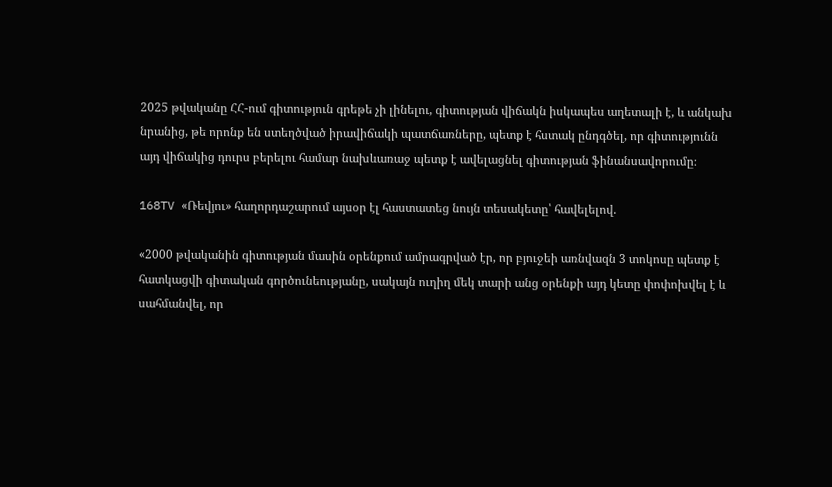2025 թվականը ՀՀ-ում գիտություն գրեթե չի լինելու, գիտության վիճակն իսկապես աղետալի է, և անկախ նրանից, թե որոնք են ստեղծված իրավիճակի պատճառները, պետք է հստակ ընդգծել, որ գիտությունն այդ վիճակից դուրս բերելու համար նախևառաջ պետք է ավելացնել գիտության ֆինանսավորումը։

168TV «Ռեվյու» հաղորդաշարում այսօր էլ հաստատեց նույն տեսակետը՝ հավելելով.

«2000 թվականին գիտության մասին օրենքում ամրագրված էր, որ բյուջեի առնվազն 3 տոկոսը պետք է հատկացվի գիտական գործունեությանը, սակայն ուղիղ մեկ տարի անց օրենքի այդ կետը փոփոխվել է և սահմանվել, որ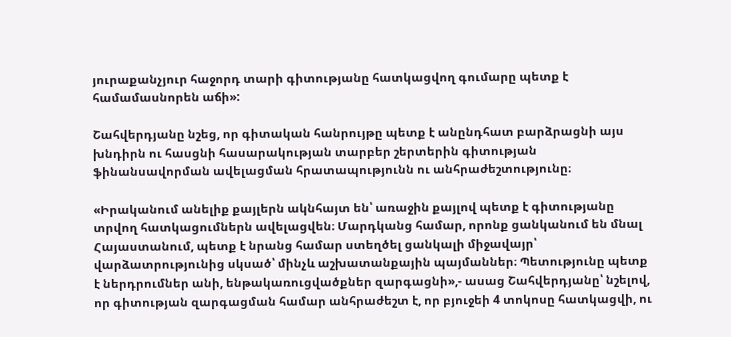յուրաքանչյուր հաջորդ տարի գիտությանը հատկացվող գումարը պետք է համամասնորեն աճի»:

Շահվերդյանը նշեց, որ գիտական հանրույթը պետք է անընդհատ բարձրացնի այս խնդիրն ու հասցնի հասարակության տարբեր շերտերին գիտության ֆինանսավորման ավելացման հրատապությունն ու անհրաժեշտությունը։

«Իրականում անելիք քայլերն ակնհայտ են՝ առաջին քայլով պետք է գիտությանը տրվող հատկացումներն ավելացվեն։ Մարդկանց համար, որոնք ցանկանում են մնալ Հայաստանում, պետք է նրանց համար ստեղծել ցանկալի միջավայր՝ վարձատրությունից սկսած՝ մինչև աշխատանքային պայմաններ։ Պետությունը պետք է ներդրումներ անի, ենթակառուցվածքներ զարգացնի»,- ասաց Շահվերդյանը՝ նշելով, որ գիտության զարգացման համար անհրաժեշտ է, որ բյուջեի 4 տոկոսը հատկացվի, ու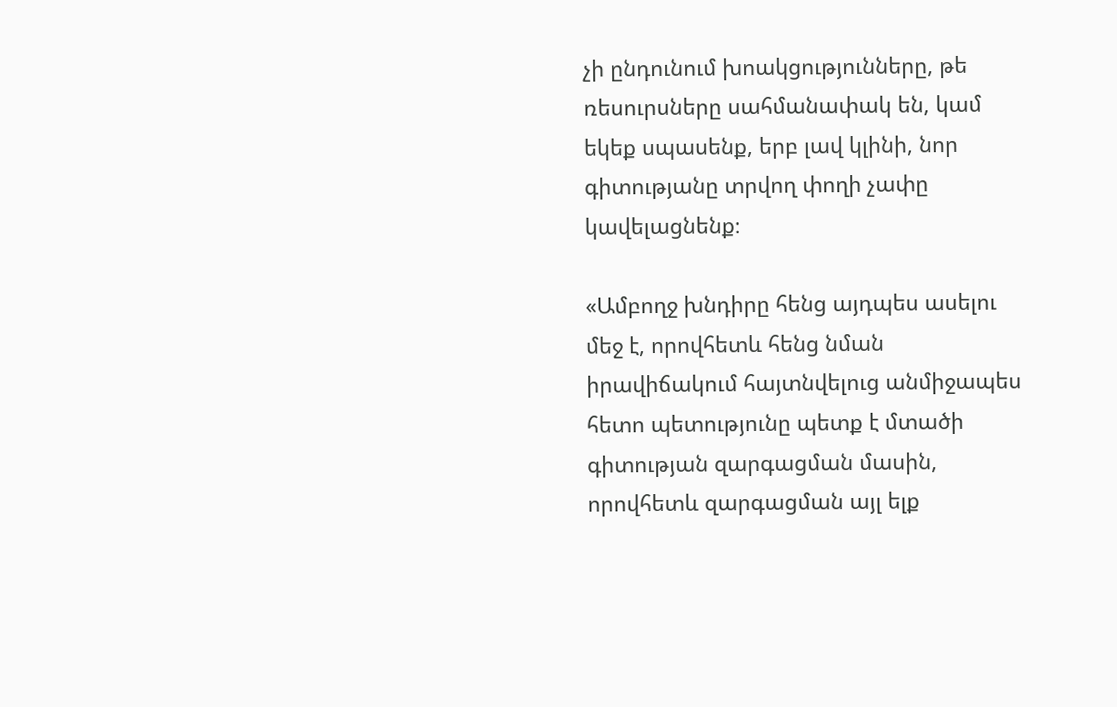չի ընդունում խոակցությունները, թե ռեսուրսները սահմանափակ են, կամ եկեք սպասենք, երբ լավ կլինի, նոր գիտությանը տրվող փողի չափը կավելացնենք։

«Ամբողջ խնդիրը հենց այդպես ասելու մեջ է, որովհետև հենց նման իրավիճակում հայտնվելուց անմիջապես հետո պետությունը պետք է մտածի գիտության զարգացման մասին, որովհետև զարգացման այլ ելք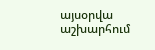այսօրվա աշխարհում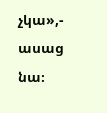չկա»,- ասաց նա։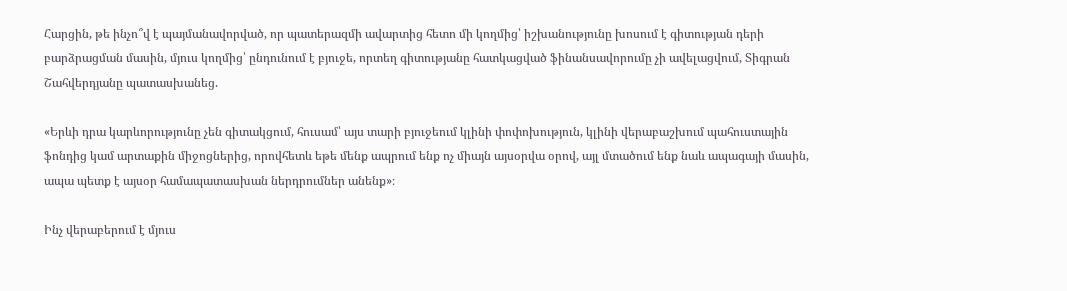Հարցին, թե ինչո՞վ է պայմանավորված, որ պատերազմի ավարտից հետո մի կողմից՝ իշխանությունը խոսում է գիտության դերի բարձրացման մասին, մյուս կողմից՝ ընդունում է բյուջե, որտեղ գիտությանը հատկացված ֆինանսավորումը չի ավելացվում, Տիգրան Շահվերդյանը պատասխանեց.

«Երևի դրա կարևորությունը չեն գիտակցում, հուսամ՝ այս տարի բյուջեում կլինի փոփոխություն, կլինի վերաբաշխում պահուստային ֆոնդից կամ արտաքին միջոցներից, որովհետև եթե մենք ապրում ենք ոչ միայն այսօրվա օրով, այլ մտածում ենք նաև ապագայի մասին, ապա պետք է այսօր համապատասխան ներդրումներ անենք»։

Ինչ վերաբերում է մյուս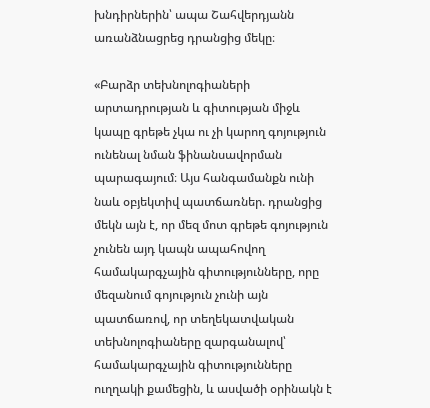խնդիրներին՝ ապա Շահվերդյանն առանձնացրեց դրանցից մեկը։

«Բարձր տեխնոլոգիաների արտադրության և գիտության միջև կապը գրեթե չկա ու չի կարող գոյություն ունենալ նման ֆինանսավորման պարագայում։ Այս հանգամանքն ունի նաև օբյեկտիվ պատճառներ. դրանցից մեկն այն է, որ մեզ մոտ գրեթե գոյություն չունեն այդ կապն ապահովող համակարգչային գիտությունները, որը մեզանում գոյություն չունի այն պատճառով, որ տեղեկատվական տեխնոլոգիաները զարգանալով՝ համակարգչային գիտությունները ուղղակի քամեցին, և ասվածի օրինակն է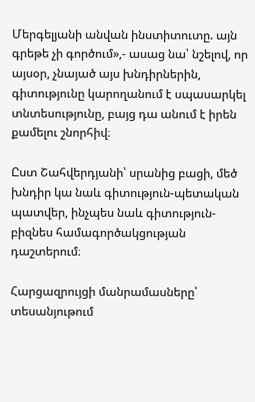Մերգելյանի անվան ինստիտուտը. այն գրեթե չի գործում»,- ասաց նա՝ նշելով, որ այսօր, չնայած այս խնդիրներին, գիտությունը կարողանում է սպասարկել տնտեսությունը, բայց դա անում է իրեն քամելու շնորհիվ։

Ըստ Շահվերդյանի՝ սրանից բացի, մեծ խնդիր կա նաև գիտություն-պետական պատվեր, ինչպես նաև գիտություն-բիզնես համագործակցության դաշտերում։

Հարցազրույցի մանրամասները՝ տեսանյութում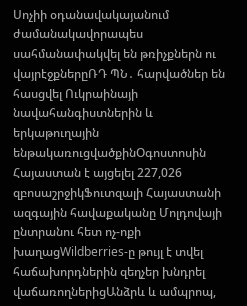Սոչիի օդանավակայանում ժամանակավորապես սահմանափակվել են թռիչքներն ու վայրէջքներըՌԴ ՊՆ․ հարվածներ են հասցվել Ուկրաինայի նավահանգիստներին և երկաթուղային ենթակառուցվածքինՕգոստոսին Հայաստան է այցելել 227,026 զբոսաշրջիկՖուտզալի Հայաստանի ազգային հավաքականը Մոլդովայի ընտրանու հետ ոչ-ոքի խաղացWildberries-ը թույլ է տվել հաճախորդներին զեղչեր խնդրել վաճառողներիցԱնձրև և ամպրոպ,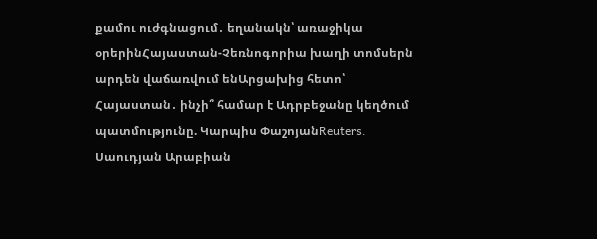քամու ուժգնացում․ եղանակն՝ առաջիկա օրերինՀայաստան-Չեռնոգորիա խաղի տոմսերն արդեն վաճառվում ենԱրցախից հետո՝ Հայաստան․ ինչի՞ համար է Ադրբեջանը կեղծում պատմությունը. Կարպիս ՓաշոյանReuters․ Սաուդյան Արաբիան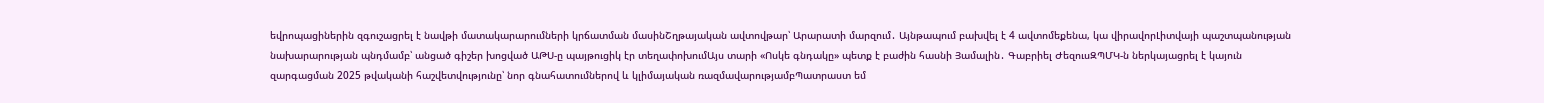եվրոպացիներին զգուշացրել է նավթի մատակարարումների կրճատման մասինՇղթայական ավտովթար՝ Արարատի մարզում․ Այնթապում բախվել է 4 ավտոմեքենա, կա վիրավորԼիտվայի պաշտպանության նախարարության պնդմամբ՝ անցած գիշեր խոցված ԱԹՍ-ը պայթուցիկ էր տեղափոխումԱյս տարի «Ոսկե գնդակը» պետք է բաժին հասնի Յամալին․ Գաբրիել ԺեզուսԶՊՄԿ-ն ներկայացրել է կայուն զարգացման 2025 թվականի հաշվետվությունը՝ նոր գնահատումներով և կլիմայական ռազմավարությամբՊատրաստ եմ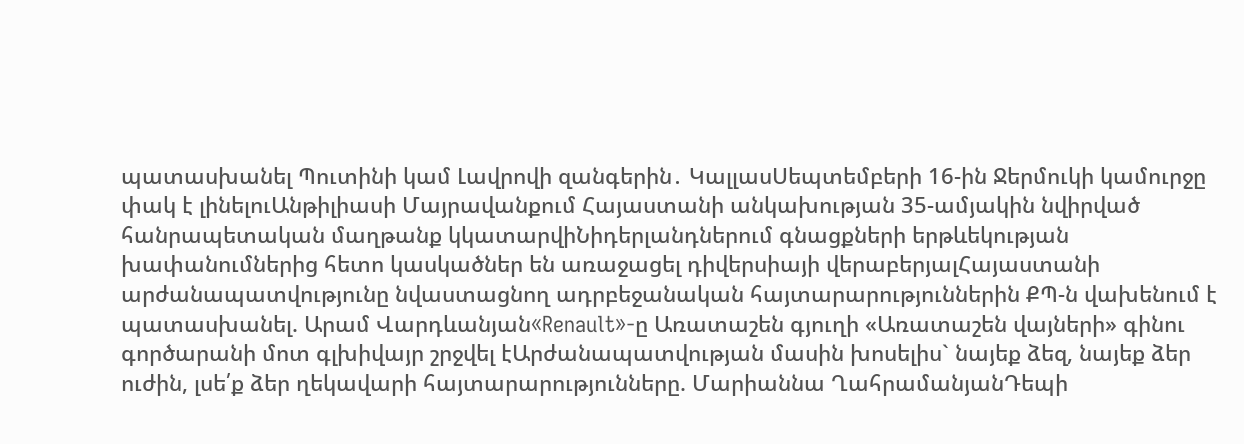պատասխանել Պուտինի կամ Լավրովի զանգերին․ ԿալլասՍեպտեմբերի 16-ին Ջերմուկի կամուրջը փակ է լինելուԱնթիլիասի Մայրավանքում Հայաստանի անկախության 35-ամյակին նվիրված հանրապետական մաղթանք կկատարվիՆիդերլանդներում գնացքների երթևեկության խափանումներից հետո կասկածներ են առաջացել դիվերսիայի վերաբերյալՀայաստանի արժանապատվությունը նվաստացնող ադրբեջանական հայտարարություններին ՔՊ-ն վախենում է պատասխանել. Արամ Վարդևանյան«Renault»-ը Առատաշեն գյուղի «Առատաշեն վայների» գինու գործարանի մոտ գլխիվայր շրջվել էԱրժանապատվության մասին խոսելիս` նայեք ձեզ, նայեք ձեր ուժին, լսե՛ք ձեր ղեկավարի հայտարարությունները. Մարիաննա ՂահրամանյանԴեպի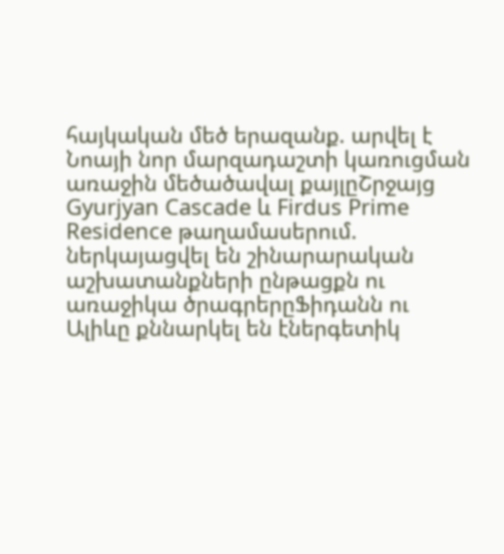հայկական մեծ երազանք. արվել է Նոայի նոր մարզադաշտի կառուցման առաջին մեծածավալ քայլըՇրջայց Gyurjyan Cascade և Firdus Prime Residence թաղամասերում. ներկայացվել են շինարարական աշխատանքների ընթացքն ու առաջիկա ծրագրերըՖիդանն ու Ալիևը քննարկել են էներգետիկ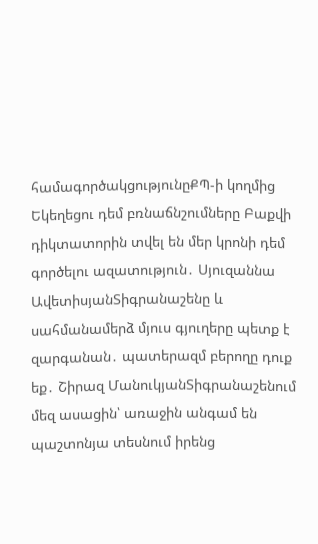համագործակցությունըՔՊ-ի կողմից Եկեղեցու դեմ բռնաճնշումները Բաքվի դիկտատորին տվել են մեր կրոնի դեմ գործելու ազատություն․ Սյուզաննա ԱվետիսյանՏիգրանաշենը և սահմանամերձ մյուս գյուղերը պետք է զարգանան․ պատերազմ բերողը դուք եք․ Շիրազ ՄանուկյանՏիգրանաշենում մեզ ասացին՝ առաջին անգամ են պաշտոնյա տեսնում իրենց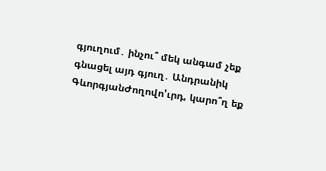գյուղում․ ինչու՞ մեկ անգամ չեք գնացել այդ գյուղ․ Անդրանիկ ԳևորգյանԺողովո'ւրդ, կարո՞ղ եք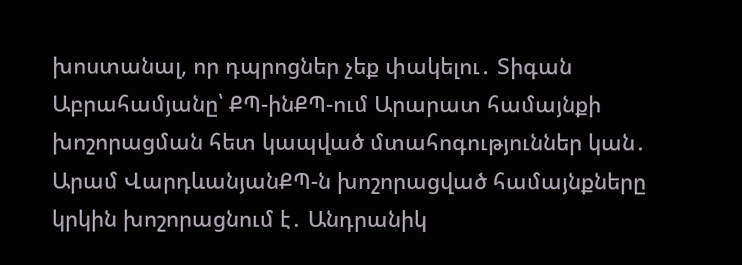խոստանալ, որ դպրոցներ չեք փակելու․ Տիգան Աբրահամյանը՝ ՔՊ-ինՔՊ-ում Արարատ համայնքի խոշորացման հետ կապված մտահոգություններ կան․ Արամ ՎարդևանյանՔՊ-ն խոշորացված համայնքները կրկին խոշորացնում է․ Անդրանիկ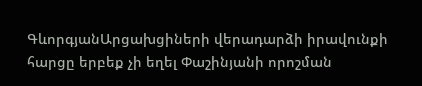ԳևորգյանԱրցախցիների վերադարձի իրավունքի հարցը երբեք չի եղել Փաշինյանի որոշման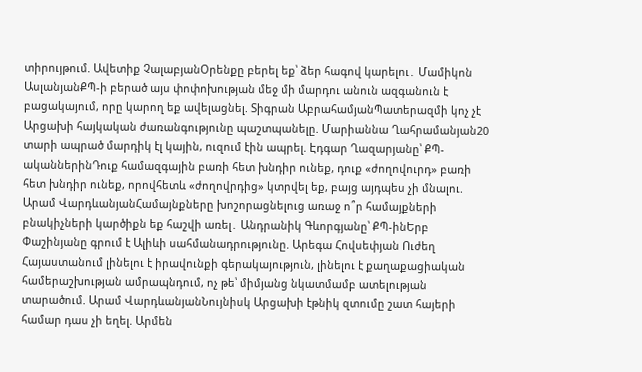տիրույթում. Ավետիք ՉալաբյանՕրենքը բերել եք՝ ձեր հագով կարելու․ Մամիկոն ԱսլանյանՔՊ-ի բերած այս փոփոխության մեջ մի մարդու անուն ազգանուն է բացակայում, որը կարող եք ավելացնել. Տիգրան ԱբրահամյանՊատերազմի կոչ չէ Արցախի հայկական ժառանգությունը պաշտպանելը. Մարիաննա Ղահրամանյան20 տարի ապրած մարդիկ էլ կային, ուզում էին ապրել. Էդգար Ղազարյանը՝ ՔՊ-ականներինԴուք համազգային բառի հետ խնդիր ունեք, դուք «ժողովուրդ» բառի հետ խնդիր ունեք, որովհետև «ժողովրդից» կտրվել եք, բայց այդպես չի մնալու. Արամ ՎարդևանյանՀամայնքները խոշորացնելուց առաջ ո՞ր համայքների բնակիչների կարծիքն եք հաշվի առել․ Անդրանիկ Գևորգյանը՝ ՔՊ-ինԵրբ Փաշինյանը գրում է Ալիևի սահմանադրությունը. Արեգա Հովսեփյան Ուժեղ Հայաստանում լինելու է իրավունքի գերակայություն, լինելու է քաղաքացիական համերաշխության ամրապնդում, ոչ թե՝ միմյանց նկատմամբ ատելության տարածում. Արամ ՎարդևանյանՆույնիսկ Արցախի էթնիկ զտումը շատ հայերի համար դաս չի եղել. Արմեն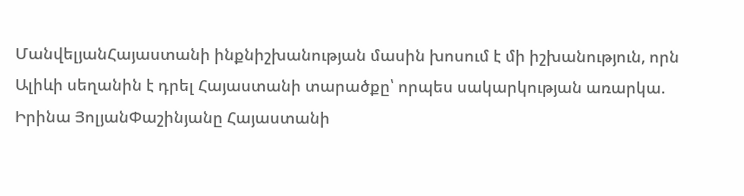ՄանվելյանՀայաստանի ինքնիշխանության մասին խոսում է մի իշխանություն, որն Ալիևի սեղանին է դրել Հայաստանի տարածքը՝ որպես սակարկության առարկա. Իրինա ՅոլյանՓաշինյանը Հայաստանի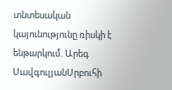տնտեսական կայունությունը ռիսկի է ենթարկում. Արեգ ՍավգուլյանՍրբուհի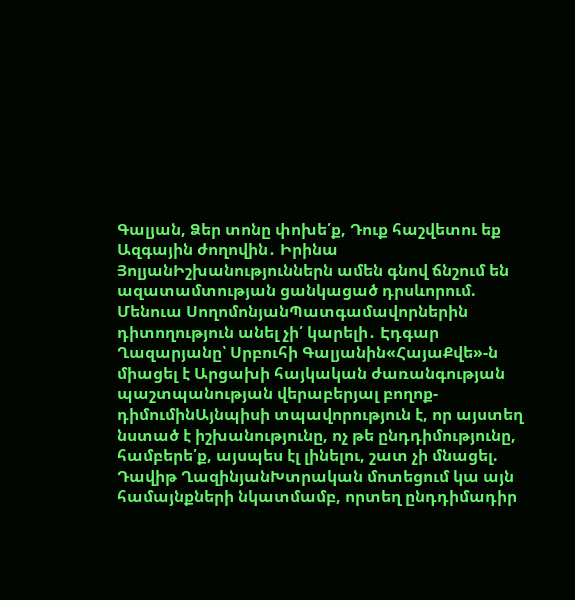Գալյան, Ձեր տոնը փոխե՛ք, Դուք հաշվետու եք Ազգային ժողովին․ Իրինա ՅոլյանԻշխանություններն ամեն գնով ճնշում են ազատամտության ցանկացած դրսևորում. Մենուա ՍողոմոնյանՊատգամավորներին դիտողություն անել չի՛ կարելի․ Էդգար Ղազարյանը՝ Սրբուհի Գալյանին«ՀայաՔվե»-ն միացել է Արցախի հայկական ժառանգության պաշտպանության վերաբերյալ բողոք-դիմումինԱյնպիսի տպավորություն է, որ այստեղ նստած է իշխանությունը, ոչ թե ընդդիմությունը, համբերե՛ք, այսպես էլ լինելու, շատ չի մնացել. Դավիթ ՂազինյանԽտրական մոտեցում կա այն համայնքների նկատմամբ, որտեղ ընդդիմադիր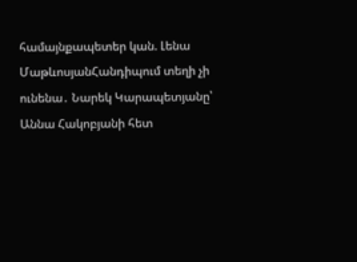համայնքապետեր կան. Լենա ՄաթևոսյանՀանդիպում տեղի չի ունենա․ Նարեկ Կարապետյանը՝ Աննա Հակոբյանի հետ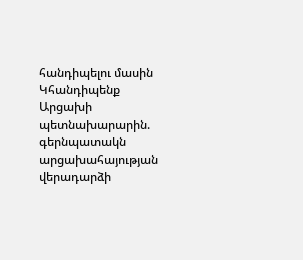հանդիպելու մասին Կհանդիպենք Արցախի պետնախարարին. գերնպատակն արցախահայության վերադարձի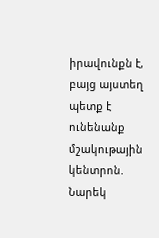իրավունքն է, բայց այստեղ պետք է ունենանք մշակութային կենտրոն. Նարեկ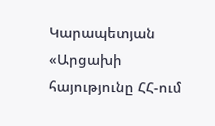Կարապետյան «Արցախի հայությունը ՀՀ-ում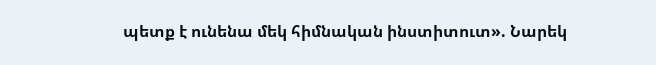պետք է ունենա մեկ հիմնական ինստիտուտ». Նարեկ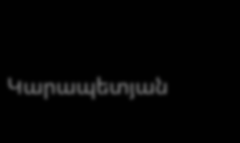Կարապետյան